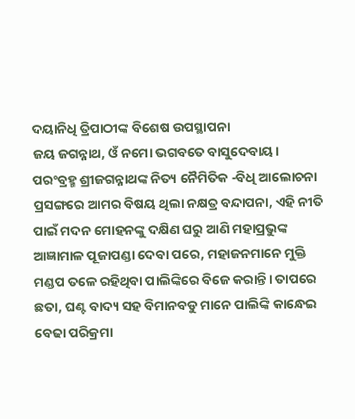ଦୟାନିଧି ତ୍ରିପାଠୀଙ୍କ ବିଶେଷ ଉପସ୍ଥାପନା
ଜୟ ଜଗନ୍ନାଥ, ଓଁ ନମୋ ଭଗବତେ ବାସୁଦେବାୟ।
ପରଂବ୍ରହ୍ମ ଶ୍ରୀଜଗନ୍ନାଥଙ୍କ ନିତ୍ୟ ନୈମିତିକ -ବିଧି ଆଲୋଚନା ପ୍ରସଙ୍ଗରେ ଆମର ବିଷୟ ଥିଲା ନକ୍ଷତ୍ର ବନ୍ଦାପନା, ଏହି ନୀତି ପାଇଁ ମଦନ ମୋହନଙ୍କୁ ଦକ୍ଷିଣ ଘରୁ ଆଣି ମହାପ୍ରଭୁଙ୍କ ଆଜ୍ଞାମାଳ ପୂଜାପଣ୍ଡା ଦେବା ପରେ, ମହାଜନମାନେ ମୁକ୍ତି ମଣ୍ଡପ ତଳେ ରହିଥିବା ପାଲିଙ୍କିରେ ବିଜେ କରାନ୍ତି। ତାପରେ ଛତା, ଘଣ୍ଟ ବାଦ୍ୟ ସହ ବିମାନବଡୁ ମାନେ ପାଲିଙ୍କି କାନ୍ଧେଇ ବେଢା ପରିକ୍ରମା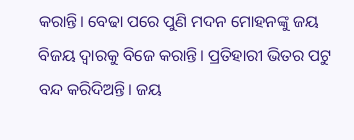କରାନ୍ତି। ବେଢା ପରେ ପୁଣି ମଦନ ମୋହନଙ୍କୁ ଜୟ ବିଜୟ ଦ୍ୱାରକୁ ବିଜେ କରାନ୍ତି। ପ୍ରତିହାରୀ ଭିତର ପଟୁ ବନ୍ଦ କରିଦିଅନ୍ତି। ଜୟ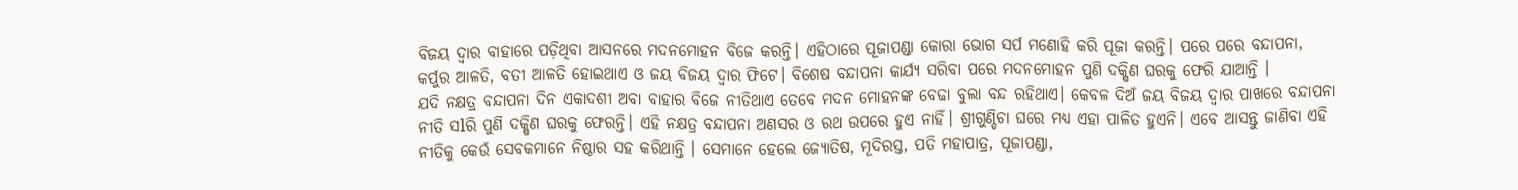ବିଜୟ ଦ୍ୱାର ବାହାରେ ପଡ଼ିଥିବା ଆସନରେ ମଦନମୋହନ ବିଜେ କରନ୍ତି। ଏହିଠାରେ ପୂଜାପଣ୍ଡା କୋରା ଭୋଗ ସର୍ପ ମଣୋହି କରି ପୂଜା କରନ୍ତି। ପରେ ପରେ ବନ୍ଦାପନା, କର୍ପୁର ଆଳତି, ବତୀ ଆଳତି ହୋଇଥାଏ ଓ ଜୟ ବିଜୟ ଦ୍ୱାର ଫିଟେ। ବିଶେଷ ବନ୍ଦାପନା କାର୍ଯ୍ୟ ସରିବା ପରେ ମଦନମୋହନ ପୁଣି ଦକ୍ଷିଣ ଘରକୁ ଫେରି ଯାଆନ୍ତି ।
ଯଦି ନକ୍ଷତ୍ର ବନ୍ଦାପନା ଦିନ ଏକାଦଶୀ ଅବା ବାହାର ବିଜେ ନୀତିଥାଏ ତେବେ ମଦନ ମୋହନଙ୍କ ବେଢା ବୁଲା ବନ୍ଦ ରହିଥାଏ। କେବଳ ଦିଅଁ ଜୟ ବିଜୟ ଦ୍ୱାର ପାଖରେ ବନ୍ଦାପନା ନୀତି ସlରି ପୁଣି ଦକ୍ଷିଣ ଘରକୁ ଫେରନ୍ତି। ଏହି ନକ୍ଷତ୍ର ବନ୍ଦାପନା ଅଣସର ଓ ରଥ ଉପରେ ହୁଏ ନାହିଁ। ଶ୍ରୀଗୁଣ୍ଡିଚା ଘରେ ମଧ୍ଯ ଏହା ପାଳିତ ହୁଏନି। ଏବେ ଆସନ୍ତୁ ଜାଣିବା ଏହି ନୀତିକୁ କେଉଁ ସେବକମାନେ ନିଷ୍ଠାର ସହ କରିଥାନ୍ତି । ସେମାନେ ହେଲେ ଜ୍ୟୋତିଷ, ମୂଦିରସ୍ତ, ପତି ମହାପାତ୍ର, ପୂଜାପଣ୍ଡା,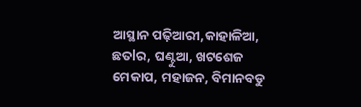ଆସ୍ଥାନ ପଢ଼ିଆରୀ,କାହାଳିଆ, ଛତlର, ଘଣ୍ଟୁଆ, ଖଟଶେଜ ମେକାପ, ମହାଜନ, ବିମାନବଡୁ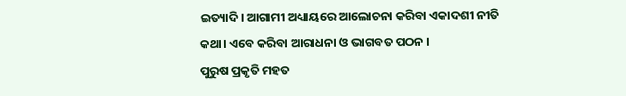ଇତ୍ୟାଦି। ଆଗାମୀ ଅଧ୍ୟାୟରେ ଆଲୋଚନା କରିବା ଏକାଦଶୀ ନୀତି କଥା। ଏବେ କରିବା ଆରାଧନା ଓ ଭାଗବତ ପଠନ ।
ପୁରୁଷ ପ୍ରକୃତି ମହତ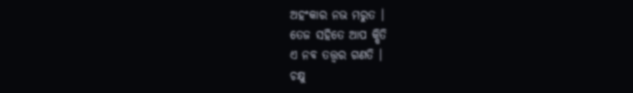ଅହଂକାର ନଭ ମରୁତ ।
ତେଜ ସହିତେ ଆପ କ୍ଷିତି
ଏ ନବ ତତ୍ତ୍ୱର ଗଣତି ।
ଚକ୍ଷୁ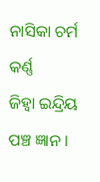ନାସିକା ଚର୍ମ କର୍ଣ୍ଣ
ଜିହ୍ୱା ଇନ୍ଦ୍ରିୟ ପଞ୍ଚ ଜ୍ଞାନ ।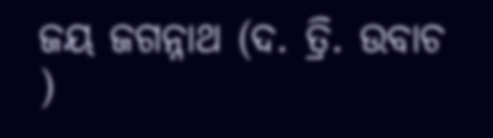ଜୟ ଜଗନ୍ନାଥ (ଦ. ତ୍ରି. ଉବାଚ )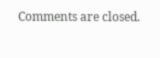Comments are closed.